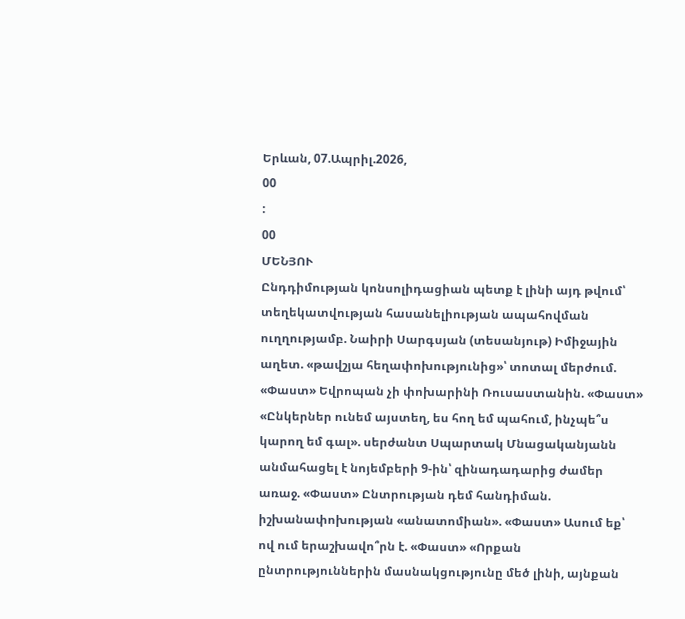Երևան, 07.Ապրիլ.2026,
00
:
00
ՄԵՆՅՈՒ
Ընդդիմության կոնսոլիդացիան պետք է լինի այդ թվում՝ տեղեկատվության հասանելիության ապահովման ուղղությամբ. Նաիրի Սարգսյան (տեսանյութ) Իմիջային աղետ. «թավշյա հեղափոխությունից»՝ տոտալ մերժում. «Փաստ» Եվրոպան չի փոխարինի Ռուսաստանին. «Փաստ» «Ընկերներ ունեմ այստեղ, ես հող եմ պահում, ինչպե՞ս կարող եմ գալ». սերժանտ Սպարտակ Մնացականյանն անմահացել է նոյեմբերի 9-ին՝ զինադադարից ժամեր առաջ. «Փաստ» Ընտրության դեմ հանդիման. իշխանափոխության «անատոմիան». «Փաստ» Ասում եք՝ ով ում երաշխավո՞րն է. «Փաստ» «Որքան ընտրություններին մասնակցությունը մեծ լինի, այնքան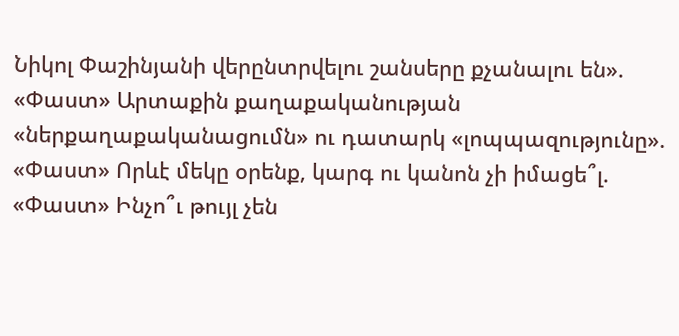Նիկոլ Փաշինյանի վերընտրվելու շանսերը քչանալու են». «Փաստ» Արտաքին քաղաքականության «ներքաղաքականացումն» ու դատարկ «լոպպազությունը». «Փաստ» Որևէ մեկը օրենք, կարգ ու կանոն չի իմացե՞լ. «Փաստ» Ինչո՞ւ թույլ չեն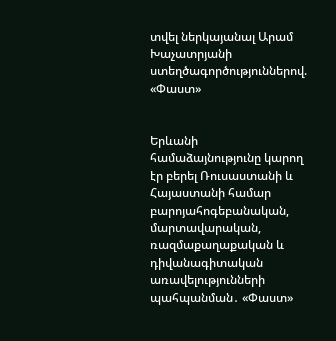տվել ներկայանալ Արամ Խաչատրյանի ստեղծագործություններով. «Փաստ»


Երևանի համաձայնությունը կարող էր բերել Ռուսաստանի և Հայաստանի համար բարոյահոգեբանական, մարտավարական, ռազմաքաղաքական և դիվանագիտական առավելությունների պահպանման․ «Փաստ»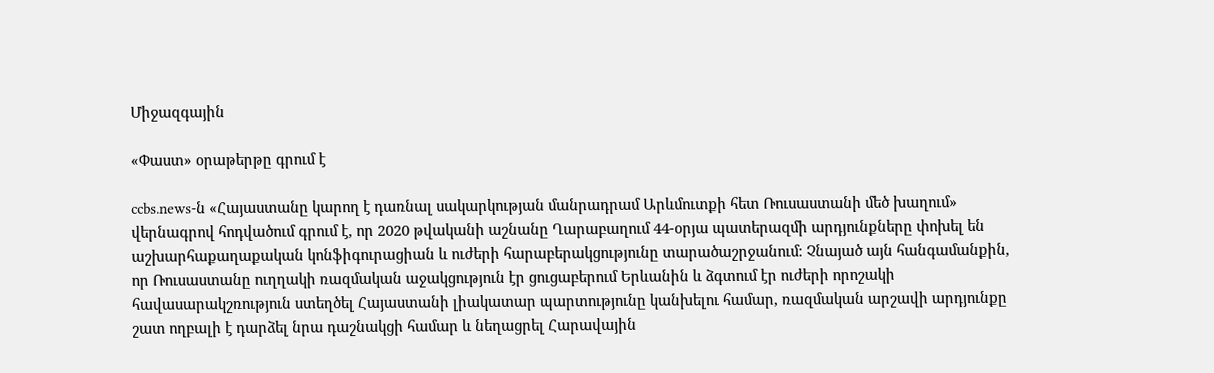Միջազգային

«Փաստ» օրաթերթը գրում է

ccbs.news-ն «Հայաստանը կարող է դառնալ սակարկության մանրադրամ Արևմուտքի հետ Ռուսաստանի մեծ խաղում» վերնագրով հոդվածում գրում է, որ 2020 թվականի աշնանը Ղարաբաղում 44-օրյա պատերազմի արդյունքները փոխել են աշխարհաքաղաքական կոնֆիգուրացիան և ուժերի հարաբերակցությունը տարածաշրջանում։ Չնայած այն հանգամանքին, որ Ռուսաստանը ուղղակի ռազմական աջակցություն էր ցուցաբերում Երևանին և ձգտում էր ուժերի որոշակի հավասարակշռություն ստեղծել Հայաստանի լիակատար պարտությունը կանխելու համար, ռազմական արշավի արդյունքը շատ ողբալի է դարձել նրա դաշնակցի համար և նեղացրել Հարավային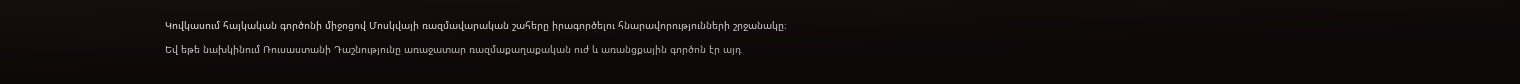Կովկասում հայկական գործոնի միջոցով Մոսկվայի ռազմավարական շահերը իրագործելու հնարավորությունների շրջանակը։

Եվ եթե նախկինում Ռուսաստանի Դաշնությունը առաջատար ռազմաքաղաքական ուժ և առանցքային գործոն էր այդ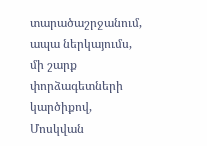տարածաշրջանում, ապա ներկայումս, մի շարք փորձագետների կարծիքով, Մոսկվան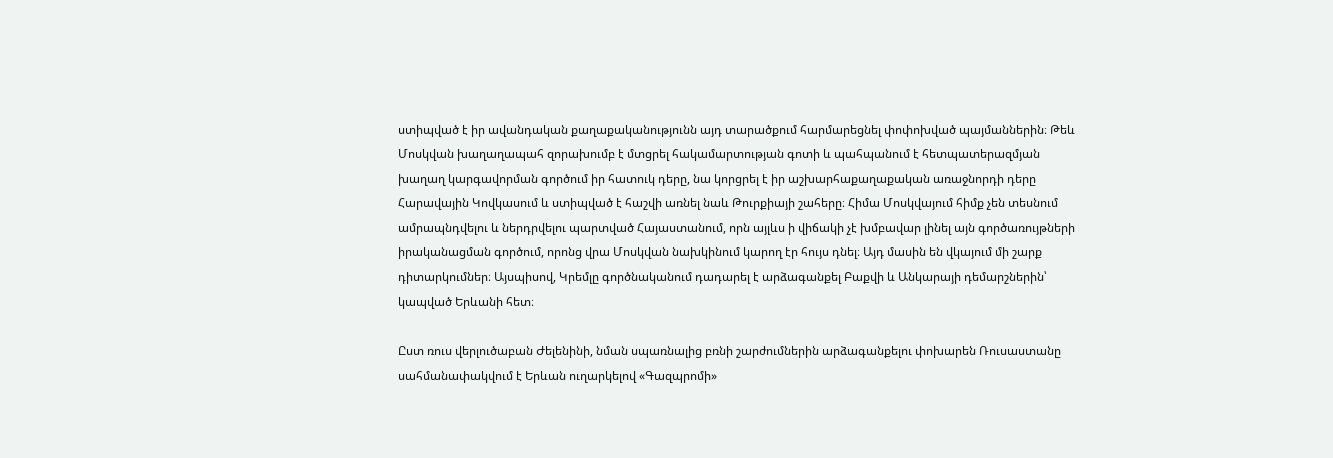ստիպված է իր ավանդական քաղաքականությունն այդ տարածքում հարմարեցնել փոփոխված պայմաններին։ Թեև Մոսկվան խաղաղապահ զորախումբ է մտցրել հակամարտության գոտի և պահպանում է հետպատերազմյան խաղաղ կարգավորման գործում իր հատուկ դերը, նա կորցրել է իր աշխարհաքաղաքական առաջնորդի դերը Հարավային Կովկասում և ստիպված է հաշվի առնել նաև Թուրքիայի շահերը։ Հիմա Մոսկվայում հիմք չեն տեսնում ամրապնդվելու և ներդրվելու պարտված Հայաստանում, որն այլևս ի վիճակի չէ խմբավար լինել այն գործառույթների իրականացման գործում, որոնց վրա Մոսկվան նախկինում կարող էր հույս դնել։ Այդ մասին են վկայում մի շարք դիտարկումներ։ Այսպիսով, Կրեմլը գործնականում դադարել է արձագանքել Բաքվի և Անկարայի դեմարշներին՝ կապված Երևանի հետ։

Ըստ ռուս վերլուծաբան Ժելենինի, նման սպառնալից բռնի շարժումներին արձագանքելու փոխարեն Ռուսաստանը սահմանափակվում է Երևան ուղարկելով «Գազպրոմի»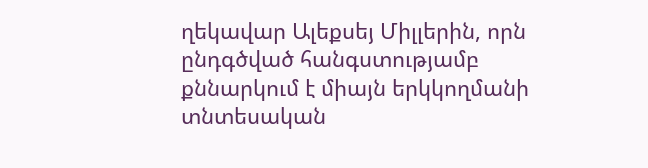ղեկավար Ալեքսեյ Միլլերին, որն ընդգծված հանգստությամբ քննարկում է միայն երկկողմանի տնտեսական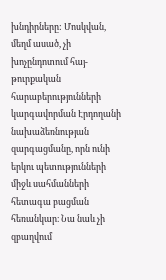խնդիրները: Մոսկվան, մեղմ ասած, չի խոչընդոտում հայ-թուրքական հարաբերությունների կարգավորման Էրդողանի նախաձեռնության զարգացմանը, որն ունի երկու պետությունների միջև սահմանների հետագա բացման հեռանկար։ Նա նաև չի զբաղվում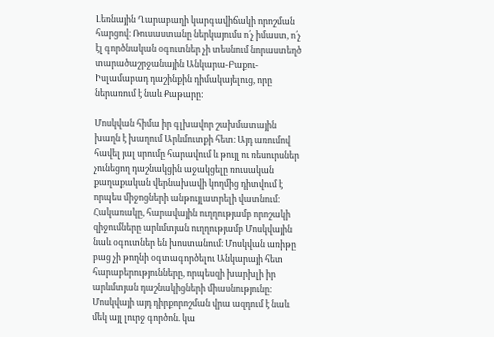Լեռնային Ղարաբաղի կարգավիճակի որոշման հարցով։ Ռուսաստանը ներկայումս ո՛չ իմաստ, ո՛չ էլ գործնական օգուտներ չի տեսնում նորաստեղծ տարածաշրջանային Անկարա-Բաքու-Իսլամաբադ դաշինքին դիմակայելուց, որը ներառում է նաև Քաթարը:

Մոսկվան հիմա իր գլխավոր շախմատային խաղն է խաղում Արևմուտքի հետ։ Այդ առումով հավել յալ սրումը հարավում և թույլ ու ռեսուրսներ չունեցող դաշնակցին աջակցելը ռուսական քաղաքական վերնախավի կողմից դիտվում է որպես միջոցների անթույլատրելի վատնում։ Հակառակը, հարավային ուղղությամբ որոշակի զիջումները արևմտյան ուղղությամբ Մոսկվային նաև օգուտներ են խոստանում։ Մոսկվան առիթը բաց չի թողնի օգտագործելու Անկարայի հետ հարաբերությունները, որպեսզի խարխլի իր արևմտյան դաշնակիցների միասնությունը։ Մոսկվայի այդ դիրքորոշման վրա ազդում է նաև մեկ այլ լուրջ գործոն. կա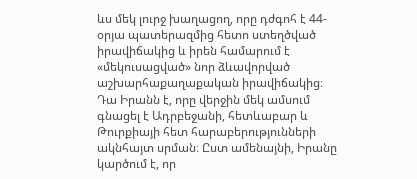ևս մեկ լուրջ խաղացող, որը դժգոհ է 44-օրյա պատերազմից հետո ստեղծված իրավիճակից և իրեն համարում է «մեկուսացված» նոր ձևավորված աշխարհաքաղաքական իրավիճակից։ Դա Իրանն է, որը վերջին մեկ ամսում գնացել է Ադրբեջանի, հետևաբար և Թուրքիայի հետ հարաբերությունների ակնհայտ սրման։ Ըստ ամենայնի, Իրանը կարծում է, որ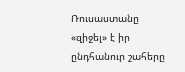Ռուսաստանը «զիջել» է իր ընդհանուր շահերը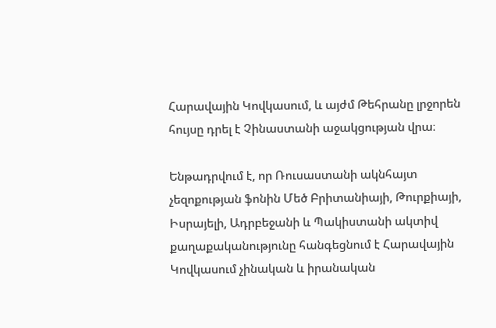Հարավային Կովկասում, և այժմ Թեհրանը լրջորեն հույսը դրել է Չինաստանի աջակցության վրա։

Ենթադրվում է, որ Ռուսաստանի ակնհայտ չեզոքության ֆոնին Մեծ Բրիտանիայի, Թուրքիայի, Իսրայելի, Ադրբեջանի և Պակիստանի ակտիվ քաղաքականությունը հանգեցնում է Հարավային Կովկասում չինական և իրանական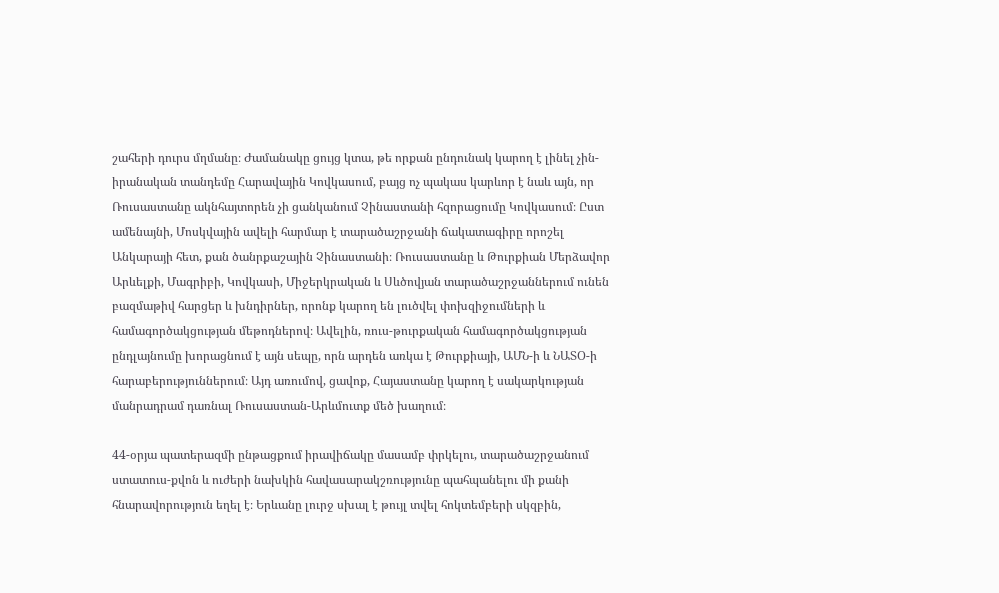շահերի դուրս մղմանը։ Ժամանակը ցույց կտա, թե որքան ընդունակ կարող է լինել չին-իրանական տանդեմը Հարավային Կովկասում, բայց ոչ պակաս կարևոր է նաև այն, որ Ռուսաստանը ակնհայտորեն չի ցանկանում Չինաստանի հզորացումը Կովկասում։ Ըստ ամենայնի, Մոսկվային ավելի հարմար է տարածաշրջանի ճակատագիրը որոշել Անկարայի հետ, քան ծանրքաշային Չինաստանի։ Ռուսաստանը և Թուրքիան Մերձավոր Արևելքի, Մագրիբի, Կովկասի, Միջերկրական և Սևծովյան տարածաշրջաններում ունեն բազմաթիվ հարցեր և խնդիրներ, որոնք կարող են լուծվել փոխզիջումների և համագործակցության մեթոդներով։ Ավելին, ռուս-թուրքական համագործակցության ընդլայնումը խորացնում է այն սեպը, որն արդեն առկա է Թուրքիայի, ԱՄՆ-ի և ՆԱՏՕ-ի հարաբերություններում։ Այդ առումով, ցավոք, Հայաստանը կարող է սակարկության մանրադրամ դառնալ Ռուսաստան-Արևմուտք մեծ խաղում։

44-օրյա պատերազմի ընթացքում իրավիճակը մասամբ փրկելու, տարածաշրջանում ստատուս-քվոն և ուժերի նախկին հավասարակշռությունը պահպանելու մի քանի հնարավորություն եղել է։ Երևանը լուրջ սխալ է թույլ տվել հոկտեմբերի սկզբին,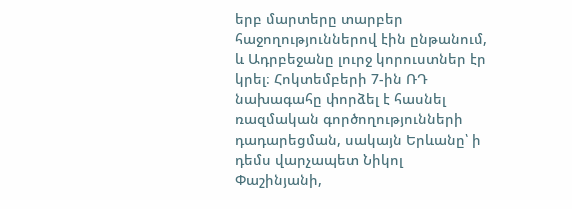երբ մարտերը տարբեր հաջողություններով էին ընթանում, և Ադրբեջանը լուրջ կորուստներ էր կրել։ Հոկտեմբերի 7-ին ՌԴ նախագահը փորձել է հասնել ռազմական գործողությունների դադարեցման, սակայն Երևանը՝ ի դեմս վարչապետ Նիկոլ Փաշինյանի,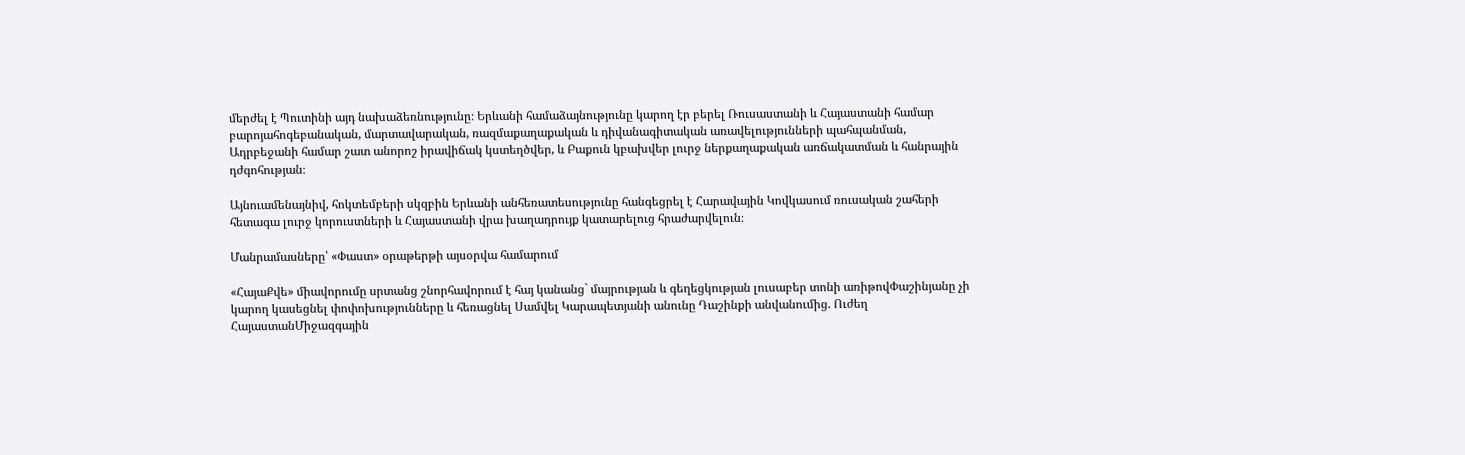մերժել է Պուտինի այդ նախաձեռնությունը։ Երևանի համաձայնությունը կարող էր բերել Ռուսաստանի և Հայաստանի համար բարոյահոգեբանական, մարտավարական, ռազմաքաղաքական և դիվանագիտական առավելությունների պահպանման, Ադրբեջանի համար շատ անորոշ իրավիճակ կստեղծվեր, և Բաքուն կբախվեր լուրջ ներքաղաքական առճակատման և հանրային դժգոհության։

Այնուամենայնիվ, հոկտեմբերի սկզբին Երևանի անհեռատեսությունը հանգեցրել է Հարավային Կովկասում ռուսական շահերի հետագա լուրջ կորուստների և Հայաստանի վրա խաղադրույք կատարելուց հրաժարվելուն։

Մանրամասները՝ «Փաստ» օրաթերթի այսօրվա համարում

«ՀայաՔվե» միավորումը սրտանց շնորհավորում է հայ կանանց` մայրության և գեղեցկության լուսաբեր տոնի առիթովՓաշինյանը չի կարող կասեցնել փոփոխությունները և հեռացնել Սամվել Կարապետյանի անունը Դաշինքի անվանումից. Ուժեղ ՀայաստանՄիջազգային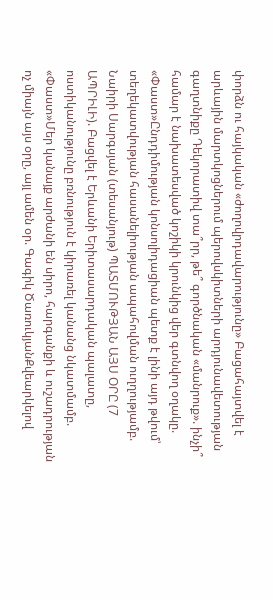փորձն ու հայկական «ժողովրդավարությունը» Բացահայտվել է արևային մարտկոցներում պերովսկիտների արդյունավետության գաղտնիքը Դեկորատիվ տա՞րր, թե՞ գործնական «մանրուք». ինչի՞ համար է նախատեսված կոշիկի կրունկից վեր գտնվող օղակը. «Փաստ»Ընդդիմության կոնսոլիդացիան պետք է լինի այդ թվում՝ տեղեկատվության հասանելիության ապահովման ուղղությամբ. Նաիրի Սարգսյան (տեսանյութ) ՊԱՏՄՈՒԹՅԱՆ ԱՅՍ ՕՐԸ (7 ԱՊՐԻԼԻ). Բացվել է Երևանի Երիտասարդական պալատը, ոստիկանությունը բռնություն է կիրառել կանանց նկատմամբ. «Փաստ»Մեր կանայք արժանի են սիրո, հարգանքի և ուշադրության ոչ միայն այս օրը, այլ ամեն օր. Գագիկ ԾառուկյանՔվեարկելով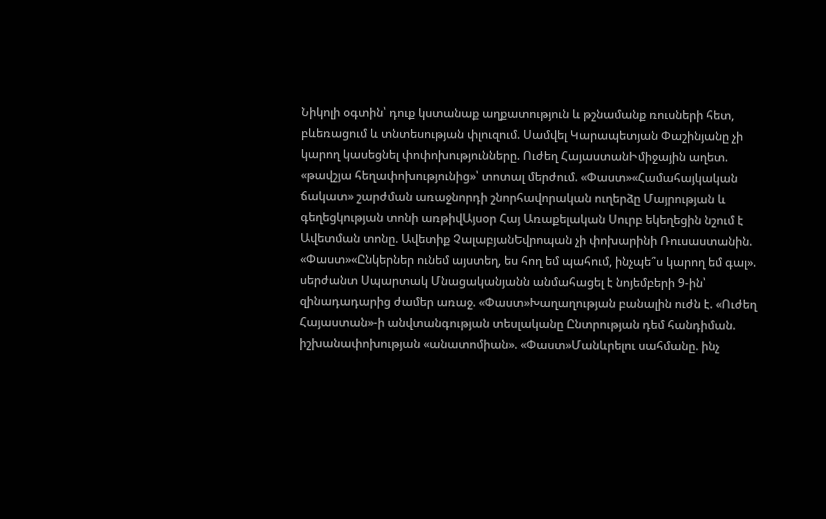Նիկոլի օգտին՝ դուք կստանաք աղքատություն և թշնամանք ռուսների հետ, բևեռացում և տնտեսության փլուզում. Սամվել Կարապետյան Փաշինյանը չի կարող կասեցնել փոփոխությունները. Ուժեղ ՀայաստանԻմիջային աղետ. «թավշյա հեղափոխությունից»՝ տոտալ մերժում. «Փաստ»«Համահայկական ճակատ» շարժման առաջնորդի շնորհավորական ուղերձը Մայրության և գեղեցկության տոնի առթիվԱյսօր Հայ Առաքելական Սուրբ եկեղեցին նշում է Ավետման տոնը. Ավետիք ՉալաբյանԵվրոպան չի փոխարինի Ռուսաստանին. «Փաստ»«Ընկերներ ունեմ այստեղ, ես հող եմ պահում, ինչպե՞ս կարող եմ գալ». սերժանտ Սպարտակ Մնացականյանն անմահացել է նոյեմբերի 9-ին՝ զինադադարից ժամեր առաջ. «Փաստ»Խաղաղության բանալին ուժն է. «Ուժեղ Հայաստան»-ի անվտանգության տեսլականը Ընտրության դեմ հանդիման. իշխանափոխության «անատոմիան». «Փաստ»Մանևրելու սահմանը. ինչ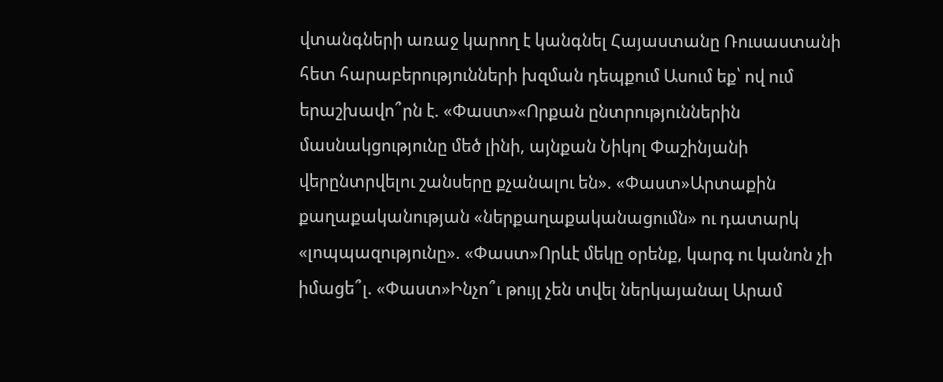վտանգների առաջ կարող է կանգնել Հայաստանը Ռուսաստանի հետ հարաբերությունների խզման դեպքում Ասում եք՝ ով ում երաշխավո՞րն է. «Փաստ»«Որքան ընտրություններին մասնակցությունը մեծ լինի, այնքան Նիկոլ Փաշինյանի վերընտրվելու շանսերը քչանալու են». «Փաստ»Արտաքին քաղաքականության «ներքաղաքականացումն» ու դատարկ «լոպպազությունը». «Փաստ»Որևէ մեկը օրենք, կարգ ու կանոն չի իմացե՞լ. «Փաստ»Ինչո՞ւ թույլ չեն տվել ներկայանալ Արամ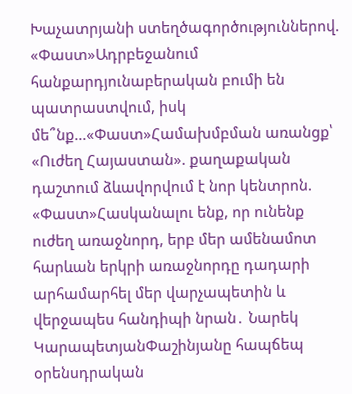Խաչատրյանի ստեղծագործություններով. «Փաստ»Ադրբեջանում հանքարդյունաբերական բումի են պատրաստվում, իսկ մե՞նք...«Փաստ»Համախմբման առանցք՝ «Ուժեղ Հայաստան». քաղաքական դաշտում ձևավորվում է նոր կենտրոն. «Փաստ»Հասկանալու ենք, որ ունենք ուժեղ առաջնորդ, երբ մեր ամենամոտ հարևան երկրի առաջնորդը դադարի արհամարհել մեր վարչապետին և վերջապես հանդիպի նրան․ Նարեկ ԿարապետյանՓաշինյանը հապճեպ օրենսդրական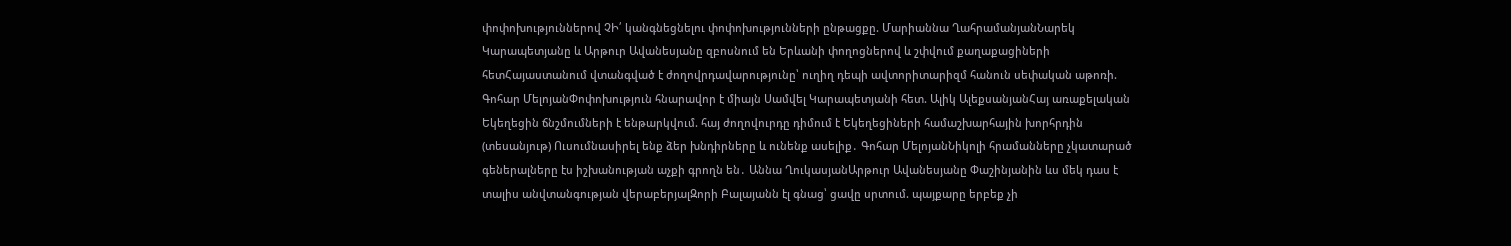փոփոխություններով ՉԻ՛ կանգնեցնելու փոփոխությունների ընթացքը. Մարիաննա ՂահրամանյանՆարեկ Կարապետյանը և Արթուր Ավանեսյանը զբոսնում են Երևանի փողոցներով և շփվում քաղաքացիների հետՀայաստանում վտանգված է ժողովրդավարությունը՝ ուղիղ դեպի ավտորիտարիզմ հանուն սեփական աթոռի. Գոհար ՄելոյանՓոփոխություն հնարավոր է միայն Սամվել Կարապետյանի հետ. Ալիկ ԱլեքսանյանՀայ առաքելական Եկեղեցին ճնշմումների է ենթարկվում. հայ ժողովուրդը դիմում է Եկեղեցիների համաշխարհային խորհրդին (տեսանյութ) Ուսումնասիրել ենք ձեր խնդիրները և ունենք ասելիք․ Գոհար ՄելոյանՆիկոլի հրամանները չկատարած գեներալները էս իշխանության աչքի գրողն են․ Աննա ՂուկասյանԱրթուր Ավանեսյանը Փաշինյանին ևս մեկ դաս է տալիս անվտանգության վերաբերյալԶորի Բալայանն էլ գնաց՝ ցավը սրտում. պայքարը երբեք չի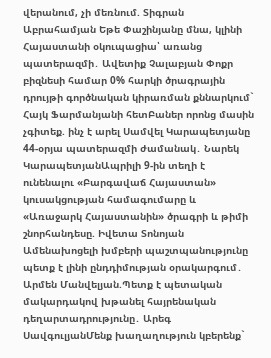վերանում, չի մեռնում. Տիգրան Աբրահամյան Եթե Փաշինյանը մնա, կլինի Հայաստանի օկուպացիա՝ առանց պատերազմի․ Ավետիք Չալաբյան Փոքր բիզնեսի համար 0% հարկի ծրագրային դրույթի գործնական կիրառման քննարկում` Հայկ Ֆարմանյանի հետԲաներ որոնց մասին չգիտեք. ինչ է արել Սամվել Կարապետյանը 44-օրյա պատերազմի ժամանակ․ Նարեկ ԿարապետյանԱպրիլի 9-ին տեղի է ունենալու «Բարգավաճ Հայաստան» կուսակցության համագումարը և «Առաջարկ Հայաստանին» ծրագրի և թիմի շնորհանդեսը. Իվետա Տոնոյան Ամենախոցելի խմբերի պաշտպանությունը պետք է լինի ընդդիմության օրակարգում․ Արմեն Մանվելյան.Պետք է պետական մակարդակով խթանել հայրենական դեղարտադրությունը․ Արեգ ՍավգուլյանՄենք խաղաղություն կբերենք`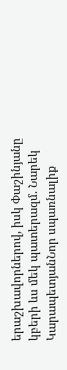երաշխավորներով, իսկ Փաշինյանը կբերի ևս մեկ պատերազմ. Նարեկ ԿարապետյանՆոր սպառնալիք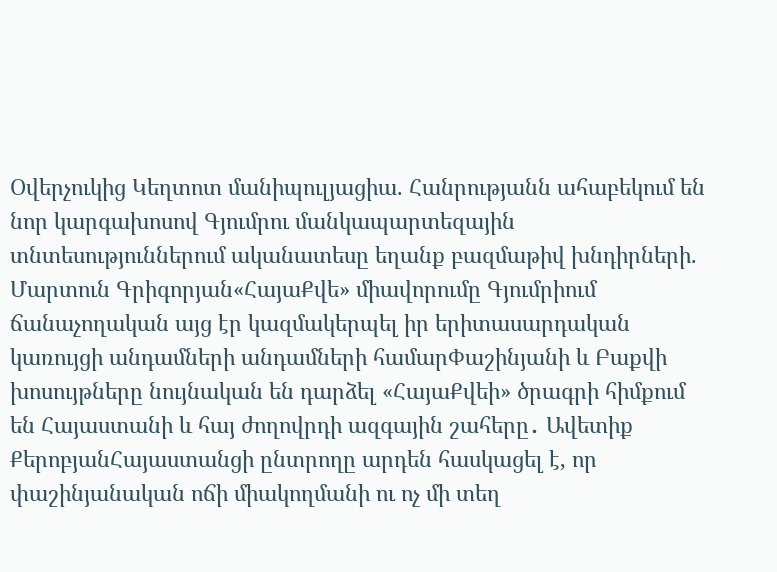Օվերչուկից Կեղտոտ մանիպուլյացիա. Հանրությանն ահաբեկում են նոր կարգախոսով Գյումրու մանկապարտեզային տնտեսություններում ականատեսը եղանք բազմաթիվ խնդիրների. Մարտուն Գրիգորյան«ՀայաՔվե» միավորումը Գյումրիում ճանաչողական այց էր կազմակերպել իր երիտասարդական կառույցի անդամների անդամների համարՓաշինյանի և Բաքվի խոսույթները նույնական են դարձել «ՀայաՔվեի» ծրագրի հիմքում են Հայաստանի և հայ ժողովրդի ազգային շահերը․ Ավետիք ՔերոբյանՀայաստանցի ընտրողը արդեն հասկացել է, որ փաշինյանական ոճի միակողմանի ու ոչ մի տեղ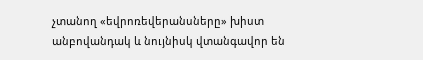չտանող «եվրոռեվերանսները» խիստ անբովանդակ և նույնիսկ վտանգավոր են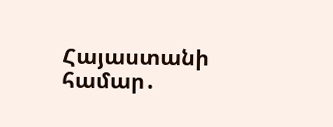Հայաստանի համար․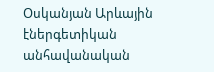Օսկանյան Արևային էներգետիկան անհավանական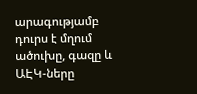արագությամբ դուրս է մղում ածուխը, գազը և ԱԷԿ-ները